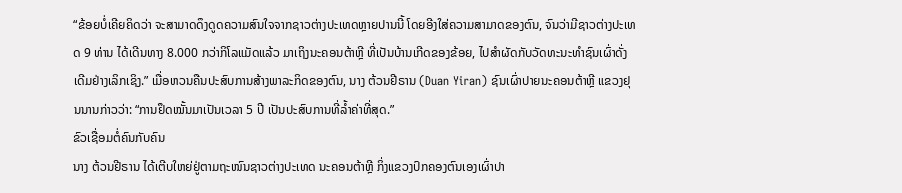“ຂ້ອຍບໍ່ເຄີຍຄິດວ່າ ຈະສາມາດດຶງດູດຄວາມສົນໃຈຈາກຊາວຕ່າງປະເທດຫຼາຍປານນີ້ ໂດຍອີງໃສ່ຄວາມສາມາດຂອງຕົນ, ຈົນວ່າມີຊາວຕ່າງປະເທດ 9 ທ່ານ ໄດ້ເດີນທາງ 8.000 ກວ່າກິໂລແມັດແລ້ວ ມາເຖິງນະຄອນຕ້າຫຼີ ທີ່ເປັນບ້ານເກີດຂອງຂ້ອຍ, ໄປສຳຜັດກັບວັດທະນະທຳຊົນເຜົ່າດັ່ງເດີມຢ່າງເລິກເຊິງ.” ເມື່ອຫວນຄືນປະສົບການສ້າງພາລະກິດຂອງຕົນ, ນາງ ຕ້ວນຢີຣານ (Duan Yiran) ຊົນເຜົ່າປາຍນະຄອນຕ້າຫຼີ ແຂວງຢຸນນານກ່າວວ່າ: “ການຢຶດໝັ້ນມາເປັນເວລາ 5 ປີ ເປັນປະສົບການທີ່ລ້ຳຄ່າທີ່ສຸດ.”
ຂົວເຊື່ອມຕໍ່ຄົນກັບຄົນ
ນາງ ຕ້ວນຢີຣານ ໄດ້ເຕີບໃຫຍ່ຢູ່ຕາມຖະໜົນຊາວຕ່າງປະເທດ ນະຄອນຕ້າຫຼີ ກິ່ງແຂວງປົກຄອງຕົນເອງເຜົ່າປາ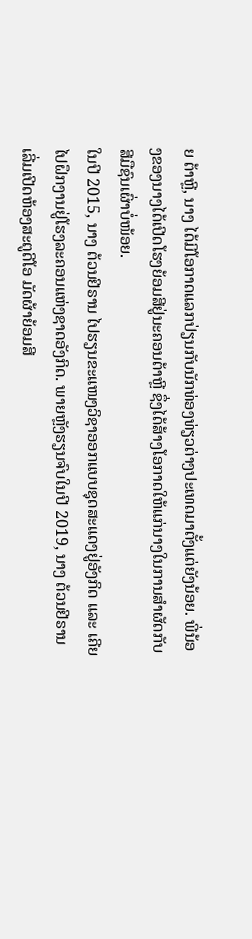ຍ ຕ້າຫຼີ, ນາງ ໄດ້ມີໂອກາດແລກປ່ຽນກັບນັກທ່ອງທ່ຽວຕ່າງປະເທດມາຕັ້ງແຕ່ຍັງນ້ອຍ. ພີ່ນ້ອງຂອງນາງໄດ້ເປີດໂຮງຍ້ອມສີຢູ່ນະຄອນຕ້າຫຼີ ຊຶ່ງໄດ້ສ້າງໂອກາດໃຫ້ແກ່ນາງໃນການສຳຜັດກັບສີມືຊົນເຜົ່າບໍ່ໜ້ອຍ.
ໃນປີ 2015, ນາງ ຕ້ວນຢີຣານ ໄປຮຽນຂະແໜງວິຊາອອກແບບຊຸດສະແດງຢູ່ອັງກິດ ແລະ ເຄີຍໄປຝຶກງານຢູ່ໂຮງລະຄອນແຫ່ງຊາດອັງກິດ. ພາຍຫຼັງຮຽນຈົບໃນປີ 2019, ນາງ ຕ້ວນຢີຣານ ເລີ່ມເປີດຫ້ອງສະຕູດີໂອ ມັດຜ້າຍ້ອມສີ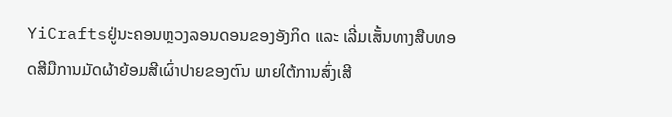YiCraftsຢູ່ນະຄອນຫຼວງລອນດອນຂອງອັງກິດ ແລະ ເລີ່ມເສັ້ນທາງສືບທອດສີມືການມັດຜ້າຍ້ອມສີເຜົ່າປາຍຂອງຕົນ ພາຍໃຕ້ການສົ່ງເສີ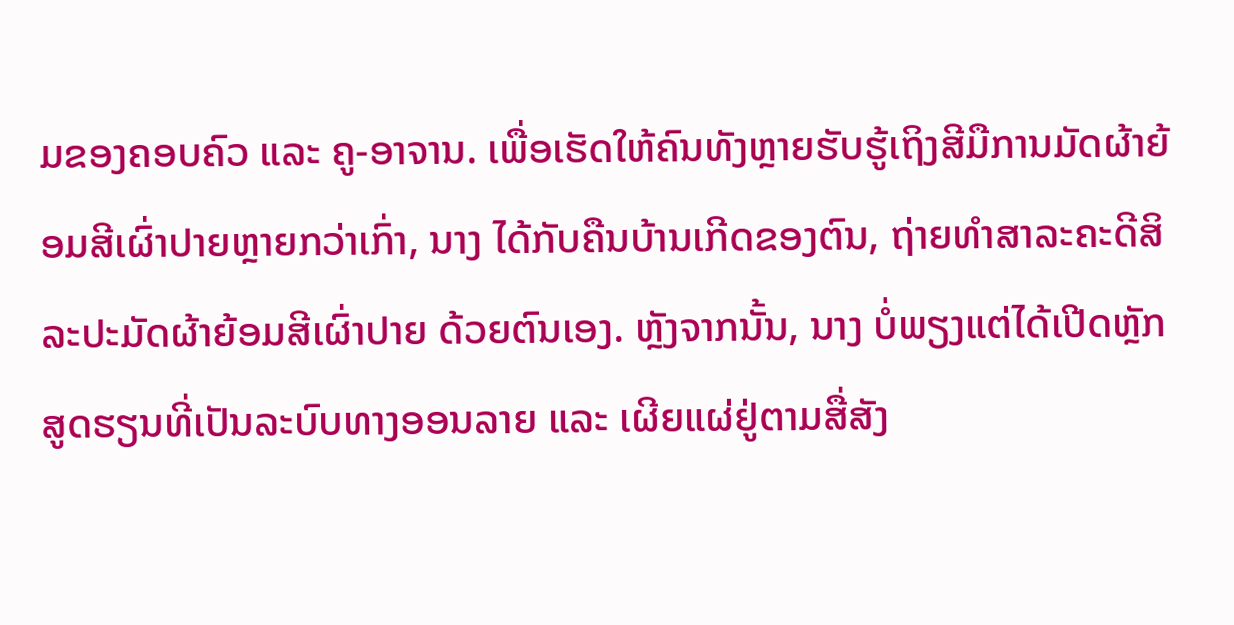ມຂອງຄອບຄົວ ແລະ ຄູ-ອາຈານ. ເພື່ອເຮັດໃຫ້ຄົນທັງຫຼາຍຮັບຮູ້ເຖິງສີມືການມັດຜ້າຍ້ອມສີເຜົ່າປາຍຫຼາຍກວ່າເກົ່າ, ນາງ ໄດ້ກັບຄືນບ້ານເກີດຂອງຕົນ, ຖ່າຍທຳສາລະຄະດີສິລະປະມັດຜ້າຍ້ອມສີເຜົ່າປາຍ ດ້ວຍຕົນເອງ. ຫຼັງຈາກນັ້ນ, ນາງ ບໍ່ພຽງແຕ່ໄດ້ເປີດຫຼັກສູດຮຽນທີ່ເປັນລະບົບທາງອອນລາຍ ແລະ ເຜີຍແຜ່ຢູ່ຕາມສື່ສັງ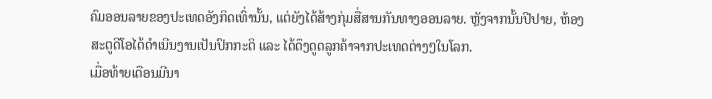ຄົມອອນລາຍຂອງປະເທດອັງກິດເທົ່ານັ້ນ, ແຕ່ຍັງໄດ້ສ້າງກຸ່ມສື່ສານກັນທາງອອນລາຍ. ຫຼັງຈາກນັ້ນປີປາຍ, ຫ້ອງສະຕູດີໂອໄດ້ດຳເນີນງານເປັນປົກກະຕິ ແລະ ໄດ້ດຶງດູດລູກຄ້າຈາກປະເທດຕ່າງໆໃນໂລກ.
ເມື່ອທ້າຍເດືອນມີນາ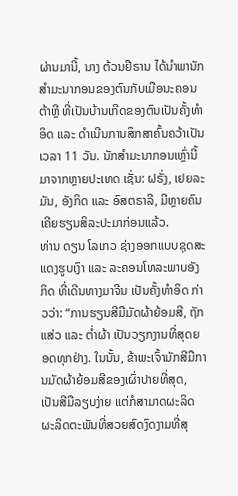ຜ່ານມານີ້, ນາງ ຕ້ວນຢີຣານ ໄດ້ນຳພານັກສຳມະນາກອນຂອງຕົນກັບເມືອນະຄອນຕ້າຫຼີ ທີ່ເປັນບ້ານເກີດຂອງຕົນເປັນຄັ້ງທຳອິດ ແລະ ດຳເນີນການສຶກສາຄົ້ນຄວ້າເປັນເວລາ 11 ວັນ. ນັກສຳມະນາກອນເຫຼົ່ານີ້ ມາຈາກຫຼາຍປະເທດ ເຊັ່ນ: ຝຣັ່ງ, ເຢຍລະມັນ, ອັງກິດ ແລະ ອົສຕຣາລີ, ມີຫຼາຍຄົນເຄີຍຮຽນສິລະປະມາກ່ອນແລ້ວ.
ທ່ານ ດຽນ ໂລເກວ ຊ່າງອອກແບບຊຸດສະແດງຮູບເງົາ ແລະ ລະຄອນໂທລະພາບອັງກິດ ທີ່ເດີນທາງມາຈີນ ເປັນຄັ້ງທຳອິດ ກ່າວວ່າ: “ການຮຽນສີມືມັດຜ້າຍ້ອມສີ, ຖັກແສ່ວ ແລະ ຕ່ຳຜ້າ ເປັນວຽກງານທີ່ສຸດຍອດທຸກຢ່າງ. ໃນນັ້ນ, ຂ້າພະເຈົ້າມັກສີມືການມັດຜ້າຍ້ອມສີຂອງເຜົ່າປາຍທີ່ສຸດ, ເປັນສີມືລຽບງ່າຍ ແຕ່ກໍສາມາດຜະລິດຜະລິດຕະພັນທີ່ສວຍສົດງົດງາມທີ່ສຸ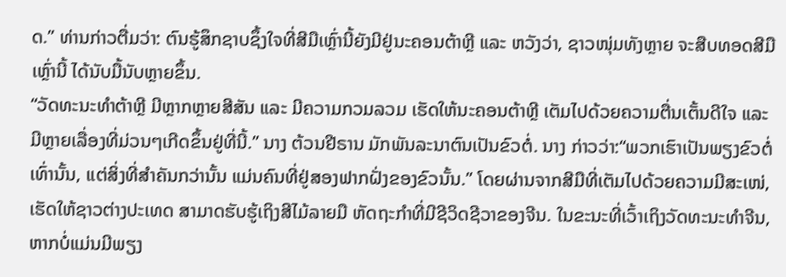ດ.” ທ່ານກ່າວຕື່ມວ່າ: ຕົນຮູ້ສຶກຊາບຊຶ້ງໃຈທີ່ສີມືເຫຼົ່ານີ້ຍັງມີຢູ່ນະຄອນຕ້າຫຼີ ແລະ ຫວັງວ່າ, ຊາວໜຸ່ມທັງຫຼາຍ ຈະສືບທອດສີມືເຫຼົ່ານີ້ ໄດ້ນັບມື້ນັບຫຼາຍຂຶ້ນ.
“ວັດທະນະທຳຕ້າຫຼີ ມີຫຼາກຫຼາຍສີສັນ ແລະ ມີຄວາມກວມລວມ ເຮັດໃຫ້ນະຄອນຕ້າຫຼີ ເຕັມໄປດ້ວຍຄວາມຕື່ນເຕັ້ນດີໃຈ ແລະ ມີຫຼາຍເລື່ອງທີ່ມ່ວນໆເກີດຂຶ້ນຢູ່ທີ່ນີ້.” ນາງ ຕ້ວນຢີຣານ ມັກພັນລະນາຕົນເປັນຂົວຕໍ່. ນາງ ກ່າວວ່າ:“ພວກເຮົາເປັນພຽງຂົວຕໍ່ເທົ່ານັ້ນ, ແຕ່ສິ່ງທີ່ສຳຄັນກວ່ານັ້ນ ແມ່ນຄົນທີ່ຢູ່ສອງຟາກຝັ່ງຂອງຂົວນັ້ນ.” ໂດຍຜ່ານຈາກສີມືທີ່ເຕັມໄປດ້ວຍຄວາມມີສະເໜ່, ເຮັດໃຫ້ຊາວຕ່າງປະເທດ ສາມາດຮັບຮູ້ເຖິງສີໄມ້ລາຍມື ຫັດຖະກຳທີ່ມີຊີວິດຊີວາຂອງຈີນ. ໃນຂະນະທີ່ເວົ້າເຖິງວັດທະນະທຳຈີນ, ຫາກບໍ່ແມ່ນມີພຽງ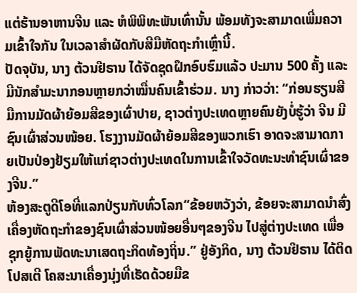ແຕ່ຮ້ານອາຫານຈີນ ແລະ ຫໍພິພິທະພັນເທົ່ານັ້ນ ພ້ອມທັງຈະສາມາດເພີ່ມຄວາມເຂົ້າໃຈກັນ ໃນເວລາສຳຜັດກັບສີມືຫັດຖະກຳເຫຼົ່ານີ້.
ປັດຈຸບັນ, ນາງ ຕ້ວນຢີຣານ ໄດ້ຈັດຊຸດຝຶກອົບຮົມແລ້ວ ປະມານ 500 ຄັ້ງ ແລະ ມີນັກສຳມະນາກອນຫຼາຍກວ່າໝື່ນຄົນເຂົ້າຮ່ວມ. ນາງ ກ່າວວ່າ: “ກ່ອນຮຽນສີມືການມັດຜ້າຍ້ອມສີຂອງເຜົ່າປາຍ, ຊາວຕ່າງປະເທດຫຼາຍຄົນຍັງບໍ່ຮູ້ວ່າ ຈີນ ມີຊົນເຜົ່າສ່ວນໜ້ອຍ. ໂຮງງານມັດຜ້າຍ້ອມສີຂອງພວກເຮົາ ອາດຈະສາມາດກາຍເປັນປ່ອງຢ້ຽມໃຫ້ແກ່ຊາວຕ່າງປະເທດໃນການເຂົ້າໃຈວັດທະນະທຳຊົນເຜົ່າຂອງຈີນ.”
ຫ້ອງສະຕູດີໂອທີ່ແລກປ່ຽນກັບທົ່ວໂລກ“ຂ້ອຍຫວັງວ່າ, ຂ້ອຍຈະສາມາດນຳສົ່ງເຄື່ອງຫັດຖະກຳຂອງຊົນເຜົ່າສ່ວນໜ້ອຍອື່ນໆຂອງຈີນ ໄປສູ່ຕ່າງປະເທດ ເພື່ອຊຸກຍູ້ການພັດທະນາເສດຖະກິດທ້ອງຖິ່ນ.” ຢູ່ອັງກິດ, ນາງ ຕ້ວນຢີຣານ ໄດ້ຕິດໂປສເຕີ ໂຄສະນາເຄື່ອງນຸ່ງທີ່ເຮັດດ້ວຍມືຂ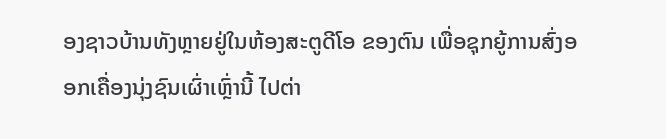ອງຊາວບ້ານທັງຫຼາຍຢູ່ໃນຫ້ອງສະຕູດີໂອ ຂອງຕົນ ເພື່ອຊຸກຍູ້ການສົ່ງອອກເຄື່ອງນຸ່ງຊົນເຜົ່າເຫຼົ່ານີ້ ໄປຕ່າ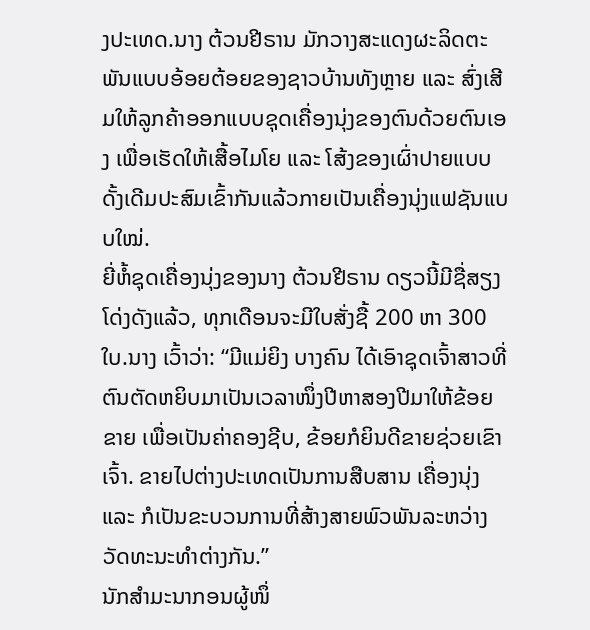ງປະເທດ.ນາງ ຕ້ວນຢີຣານ ມັກວາງສະແດງຜະລິດຕະພັນແບບອ້ອຍຕ້ອຍຂອງຊາວບ້ານທັງຫຼາຍ ແລະ ສົ່ງເສີມໃຫ້ລູກຄ້າອອກແບບຊຸດເຄື່ອງນຸ່ງຂອງຕົນດ້ວຍຕົນເອງ ເພື່ອເຮັດໃຫ້ເສື້ອໄມໂຍ ແລະ ໂສ້ງຂອງເຜົ່າປາຍແບບດັ້ງເດີມປະສົມເຂົ້າກັນແລ້ວກາຍເປັນເຄື່ອງນຸ່ງແຟຊັນແບບໃໝ່.
ຍີ່ຫໍ້ຊຸດເຄື່ອງນຸ່ງຂອງນາງ ຕ້ວນຢີຣານ ດຽວນີ້ມີຊື່ສຽງໂດ່ງດັງແລ້ວ, ທຸກເດືອນຈະມີໃບສັ່ງຊື້ 200 ຫາ 300 ໃບ.ນາງ ເວົ້າວ່າ: “ມີແມ່ຍິງ ບາງຄົນ ໄດ້ເອົາຊຸດເຈົ້າສາວທີ່ຕົນຕັດຫຍິບມາເປັນເວລາໜຶ່ງປີຫາສອງປີມາໃຫ້ຂ້ອຍຂາຍ ເພື່ອເປັນຄ່າຄອງຊີບ, ຂ້ອຍກໍຍິນດີຂາຍຊ່ວຍເຂົາເຈົ້າ. ຂາຍໄປຕ່າງປະເທດເປັນການສືບສານ ເຄື່ອງນຸ່ງ ແລະ ກໍເປັນຂະບວນການທີ່ສ້າງສາຍພົວພັນລະຫວ່າງວັດທະນະທຳຕ່າງກັນ.”
ນັກສຳມະນາກອນຜູ້ໜຶ່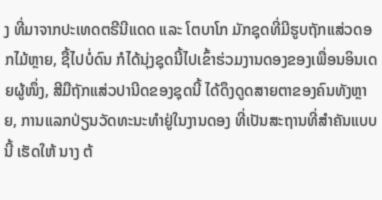ງ ທີ່ມາຈາກປະເທດຕຣີນີແດດ ແລະ ໂຕບາໂກ ມັກຊຸດທີ່ມີຮູບຖັກແສ່ວດອກໄມ້ຫຼາຍ, ຊື້ໄປບໍ່ດົນ ກໍໄດ້ນຸ່ງຊຸດນີ້ໄປເຂົ້າຮ່ວມງານດອງຂອງເພື່ອນອິນເດຍຜູ້ໜຶ່ງ, ສີມືຖັກແສ່ວປານີດຂອງຊຸດນີ້ ໄດ້ດຶງດູດສາຍຕາຂອງຄົນທັງຫຼາຍ, ການແລກປ່ຽນວັດທະນະທຳຢູ່ໃນງານດອງ ທີ່ເປັນສະຖານທີ່ສຳຄັນແບບນີ້ ເຮັດໃຫ້ ນາງ ຕ້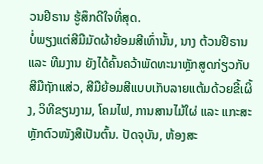ວນຢີຣານ ຮູ້ສຶກດີໃຈທີ່ສຸດ.
ບໍ່ພຽງແຕ່ສີມືມັດຜ້າຍ້ອມສີເທົ່ານັ້ນ, ນາງ ຕ້ວນຢີຣານ ແລະ ທີມງານ ຍັງໄດ້ຄົ້ນຄວ້າພັດທະນາຫຼັກສູດກ່ຽວກັບສີມືຖັກແສ່ວ, ສີມືຍ້ອມສີແບບເກັບລາຍແຕ້ມດ້ວຍຂີ້ເຜິ້ງ, ວິທີຂຽນງາມ, ໂຄມໄຟ, ການສານໄມ້ໃຜ່ ແລະ ແກະສະຫຼັກຕົວໜັງສືເປັນຕົ້ນ. ປັດຈຸບັນ, ຫ້ອງສະ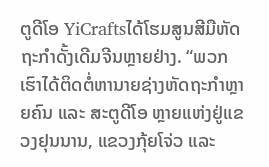ຕູດີໂອ YiCraftsໄດ້ໂຮມສູນສີມືຫັດຖະກຳດັ້ງເດີມຈີນຫຼາຍຢ່າງ. “ພວກເຮົາໄດ້ຕິດຕໍ່ຫານາຍຊ່າງຫັດຖະກຳຫຼາຍຄົນ ແລະ ສະຕູດີໂອ ຫຼາຍແຫ່ງຢູ່ແຂວງຢຸນນານ, ແຂວງກຸ້ຍໂຈ່ວ ແລະ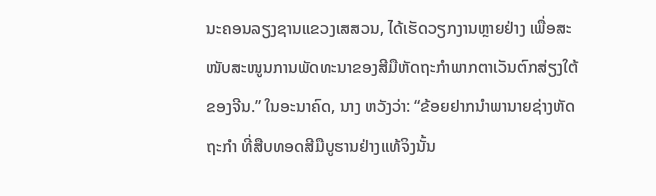ນະຄອນລຽງຊານແຂວງເສສວນ, ໄດ້ເຮັດວຽກງານຫຼາຍຢ່າງ ເພື່ອສະໜັບສະໜູນການພັດທະນາຂອງສີມືຫັດຖະກຳພາກຕາເວັນຕົກສ່ຽງໃຕ້ຂອງຈີນ.” ໃນອະນາຄົດ, ນາງ ຫວັງວ່າ: “ຂ້ອຍຢາກນຳພານາຍຊ່າງຫັດຖະກຳ ທີ່ສືບທອດສີມືບູຮານຢ່າງແທ້ຈິງນັ້ນ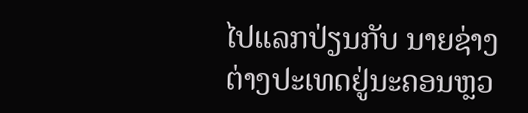ໄປແລກປ່ຽນກັບ ນາຍຊ່າງຕ່າງປະເທດຢູ່ນະຄອນຫຼວ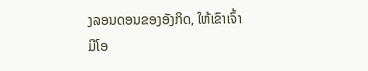ງລອນດອນຂອງອັງກິດ, ໃຫ້ເຂົາເຈົ້າມີໂອ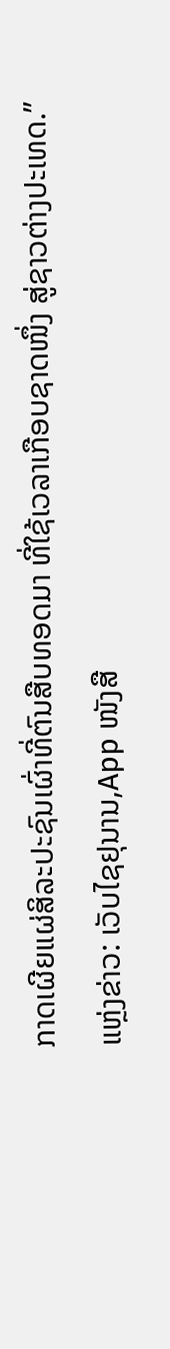ກາດເຜີຍແຜ່ສິລະປະຊົນເຜົ່າທີ່ຕົນສືບທອດມາ ທີ່ໃຊ້ເວລາເກືອບຊາດໜຶ່ງ ສູ່ຊາວຕ່າງປະເທດ.”
ແຫຼ່ງຂ່າວ: ເວັບໄຊຢຸນານ,App ໜັງສື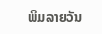ພິມລາຍວັນ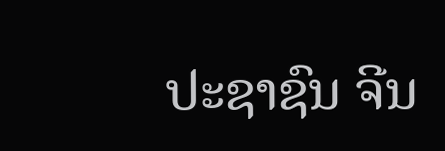ປະຊາຊົນ ຈີນ